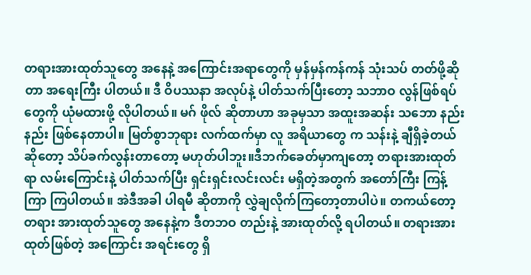တရားအားထုတ်သူတွေ အနေနဲ့ အကြောင်းအရာတွေကို မှန်မှန်ကန်ကန် သုံးသပ် တတ်ဖို့ဆိုတာ အရေးကြီး ပါတယ်။ ဒီ ဝိပဿနာ အလုပ်နဲ့ ပါတ်သက်ပြီးတော့ သဘာဝ လွန်ဖြစ်ရပ်တွေကို ယုံမထားဖို့ လိုပါတယ်။ မဂ် ဖိုလ် ဆိုတာဟာ အခုမှသာ အထူးအဆန်း သဘော နည်းနည်း ဖြစ်နေတာပါ။ မြတ်စွာဘုရား လက်ထက်မှာ လူ အရိယာတွေ က သန်းနဲ့ ချီရှိခဲ့တယ် ဆိုတော့ သိပ်ခက်လွန်းတာတော့ မဟုတ်ပါဘူး။ဒီဘက်ခေတ်မှာကျတော့ တရားအားထုတ်ရာ လမ်းကြောင်းနဲ့ ပါတ်သက်ပြီး ရှင်းရှင်းလင်းလင်း မရှိတဲ့အတွက် အတော်ကြီး ကြန့်ကြာ ကြပါတယ်။ အဲဒီအခါ ပါရမီ ဆိုတာကို လွှဲချလိုက်ကြတော့တာပါပဲ။ တကယ်တော့ တရား အားထုတ်သူတွေ အနေနဲ့က ဒီတဘဝ တည်းနဲ့ အားထုတ်လို့ ရပါတယ်။ တရားအားထုတ်ဖြစ်တဲ့ အကြောင်း အရင်းတွေ ရှိ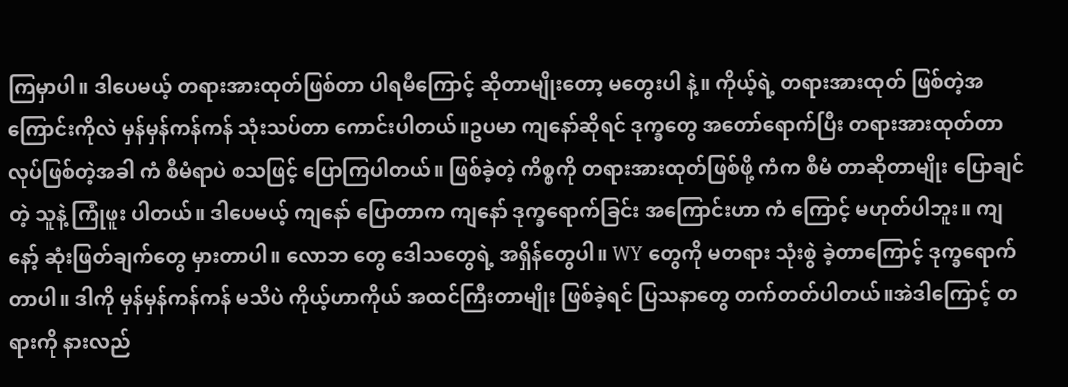ကြမှာပါ။ ဒါပေမယ့် တရားအားထုတ်ဖြစ်တာ ပါရမီကြောင့် ဆိုတာမျိုးတော့ မတွေးပါ နဲ့။ ကိုယ့်ရဲ့ တရားအားထုတ် ဖြစ်တဲ့အကြောင်းကိုလဲ မှန်မှန်ကန်ကန် သုံးသပ်တာ ကောင်းပါတယ်။ဥပမာ ကျနော်ဆိုရင် ဒုက္ခတွေ အတော်ရောက်ပြီး တရားအားထုတ်တာ လုပ်ဖြစ်တဲ့အခါ ကံ စီမံရာပဲ စသဖြင့် ပြောကြပါတယ်။ ဖြစ်ခဲ့တဲ့ ကိစ္စကို တရားအားထုတ်ဖြစ်ဖို့ ကံက စီမံ တာဆိုတာမျိုး ပြောချင်တဲ့ သူနဲ့ ကြုံဖူး ပါတယ်။ ဒါပေမယ့် ကျနော် ပြောတာက ကျနော် ဒုက္ခရောက်ခြင်း အကြောင်းဟာ ကံ ကြောင့် မဟုတ်ပါဘူး။ ကျနော့် ဆုံးဖြတ်ချက်တွေ မှားတာပါ။ လောဘ တွေ ဒေါသတွေရဲ့ အရှိန်တွေပါ။ WY တွေကို မတရား သုံးစွဲ ခဲ့တာကြောင့် ဒုက္ခရောက်တာပါ။ ဒါကို မှန်မှန်ကန်ကန် မသိပဲ ကိုယ့်ဟာကိုယ် အထင်ကြီးတာမျိုး ဖြစ်ခဲ့ရင် ပြသနာတွေ တက်တတ်ပါတယ်။အဲဒါကြောင့် တရားကို နားလည်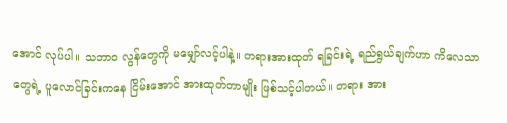အောင် လုပ်ပါ။ သဘာဝ လွန်တွေကို မမျှော်လင့်ပါနဲ့။ တရားအားထုတ် ရခြင်းရဲ့ ရည်ရွယ်ချက်ဟာ ကိလေသာတွေရဲ့ ပူလောင်ခြင်းကနေ ငြိမ်းအောင် အားထုတ်တာမျိုး ဖြစ်သင့်ပါတယ်။ တရား အား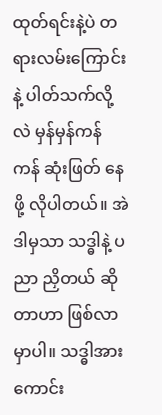ထုတ်ရင်းနဲ့ပဲ တရားလမ်းကြောင်းနဲ့ ပါတ်သက်လို့လဲ မှန်မှန်ကန်ကန် ဆုံးဖြတ် နေဖို့ လိုပါတယ်။ အဲဒါမှသာ သဒ္ဓါနဲ့ ပညာ ညှိတယ် ဆိုတာဟာ ဖြစ်လာမှာပါ။ သဒ္ဓါအားကောင်း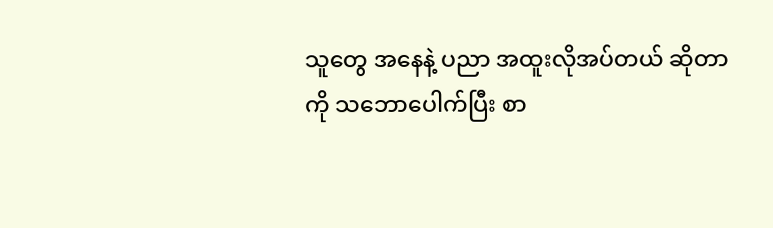သူတွေ အနေနဲ့ ပညာ အထူးလိုအပ်တယ် ဆိုတာကို သဘောပေါက်ပြီး စာ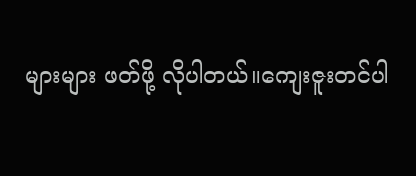များများ ဖတ်ဖို့ လိုပါတယ်။ကျေးဇူးတင်ပါ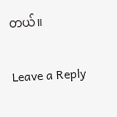တယ်။


Leave a Reply